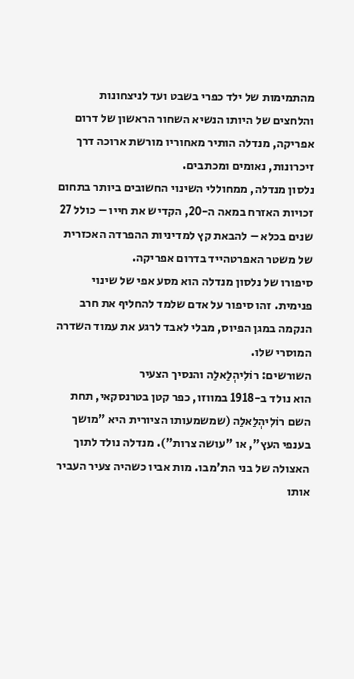מהתמימות של ילד כפרי בשבט ועד לניצחונות והלחצים של היותו הנשיא השחור הראשון של דרום אפריקה, מנדלה הותיר מאחוריו מורשת ארוכה דרך זיכרונות, נאומים ומכתבים.
נלסון מנדלה, ממחוללי השינוי החשובים ביותר בתחום זכויות האזרח במאה ה-20, הקדיש את חייו – כולל 27 שנים בכלא – להבאת קץ למדיניות ההפרדה האכזרית של משטר האפרטהייד בדרום אפריקה.
סיפורו של נלסון מנדלה הוא מסע אפי של שינוי פנימית. זהו סיפור על אדם שלמד להחליף את חרב הנקמה במגן הפיוס, מבלי לאבד לרגע את עמוד השדרה המוסרי שלו.
השורשים: רוֹלִיהְלַאלַה והנסיך הצעיר
הוא נולד ב-1918 במווזו, כפר קטן בטרנסקאי, תחת השם רוֹלִיהְלַאלַה (שמשמעותו הציורית היא "מושך בענפי העץ", או "עושה צרות"). מנדלה נולד לתוך האצולה של בני הת'מבו. מות אביו כשהיה צעיר העביר אותו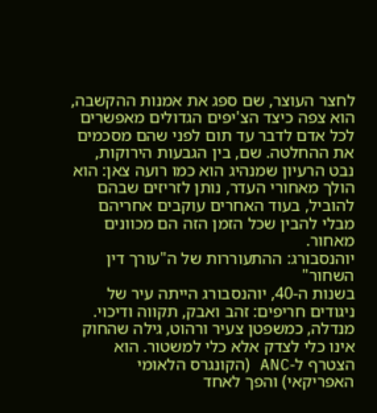לחצר העוצר, שם ספג את אמנות ההקשבה, הוא צפה כיצד הצ'יפים הגדולים מאפשרים לכל אדם לדבר עד תום לפני שהם מסכמים את ההחלטה. שם, בין הגבעות הירוקות, נבט הרעיון שמנהיג הוא כמו רועה צאן: הוא הולך מאחורי העדר, נותן לזריזים שבהם להוביל, בעוד האחרים עוקבים אחריהם מבלי להבין שכל הזמן הזה הם מכוונים מאחור.
יוהנסבורג: ההתעוררות של ה"עורך דין השחור"
בשנות ה-40, יוהנסבורג הייתה עיר של ניגודים חריפים: זהב ואבק, תקווה ודיכוי. מנדלה, כמשפטן צעיר ורהוט, גילה שהחוק אינו כלי לצדק אלא כלי למשטור. הוא הצטרף ל-ANC (הקונגרס הלאומי האפריקאי) והפך לאחד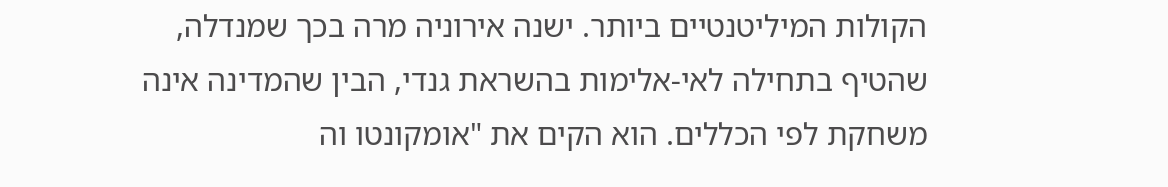הקולות המיליטנטיים ביותר. ישנה אירוניה מרה בכך שמנדלה, שהטיף בתחילה לאי-אלימות בהשראת גנדי, הבין שהמדינה אינה משחקת לפי הכללים. הוא הקים את "אומקונטו וה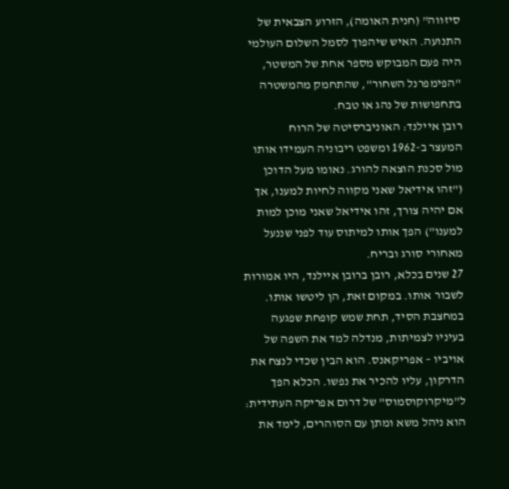סיזווה" (חנית האומה), הזרוע הצבאית של התנועה. האיש שיהפוך לסמל השלום העולמי היה פעם המבוקש מספר אחת של המשטר, "הפימפרנל השחור", שהתחמק מהמשטרה בתחפושות של נהג או טבח.
רובן איילנד: האוניברסיטה של הרוח
המעצר ב-1962 ומשפט ריבוניה העמידו אותו מול סכנת הוצאה להורג. נאומו מעל הדוכן ("זהו אידיאל שאני מקווה לחיות למענו, אך אם יהיה צורך, זהו אידיאל שאני מוכן למות למענו") הפך אותו למיתוס עוד לפני שננעל מאחורי סורג ובריח.
27 שנים בכלא, רובן ברובן איילנד, היו אמורות לשבור אותו. במקום זאת, הן ליטשו אותו. במחצבת הסיד, תחת שמש קופחת שפגעה בעיניו לצמיתות, מנדלה למד את השפה של אויביו – אפריקאנס. הוא הבין שכדי לנצח את הדרקון, עליו להכיר את נפשו. הכלא הפך ל"מיקרוקוסמוס" של דרום אפריקה העתידית: הוא ניהל משא ומתן עם הסוהרים, לימד את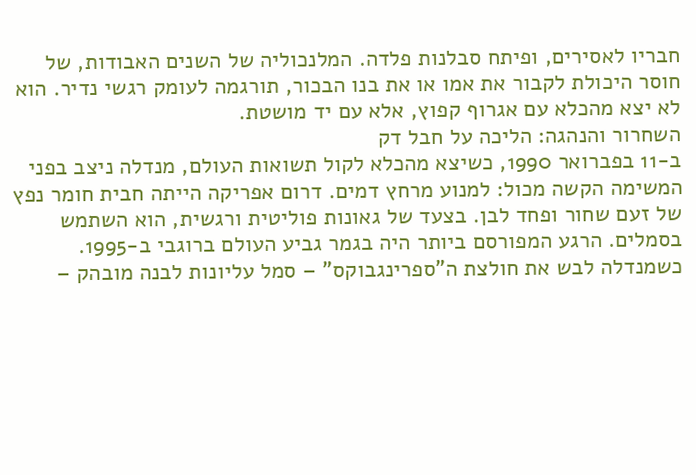חבריו לאסירים, ופיתח סבלנות פלדה. המלנכוליה של השנים האבודות, של חוסר היכולת לקבור את אמו או את בנו הבכור, תורגמה לעומק רגשי נדיר. הוא לא יצא מהכלא עם אגרוף קפוץ, אלא עם יד מושטת.
השחרור והנהגה: הליכה על חבל דק
ב-11 בפברואר 1990, כשיצא מהכלא לקול תשואות העולם, מנדלה ניצב בפני המשימה הקשה מכול: למנוע מרחץ דמים. דרום אפריקה הייתה חבית חומר נפץ של זעם שחור ופחד לבן. בצעד של גאונות פוליטית ורגשית, הוא השתמש בסמלים. הרגע המפורסם ביותר היה בגמר גביע העולם ברוגבי ב-1995. כשמנדלה לבש את חולצת ה"ספרינגבוקס" – סמל עליונות לבנה מובהק –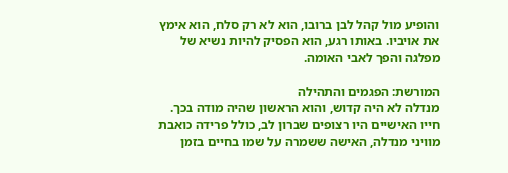והופיע מול קהל לבן ברובו, הוא לא רק סלח, הוא אימץ את אויביו. באותו רגע, הוא הפסיק להיות נשיא של מפלגה והפך לאבי האומה.

המורשת: הפגמים והתהילה
מנדלה לא היה קדוש, והוא הראשון שהיה מודה בכך. חייו האישיים היו רצופים שברון לב, כולל פרידה כואבת מוויני מנדלה, האישה ששמרה על שמו בחיים בזמן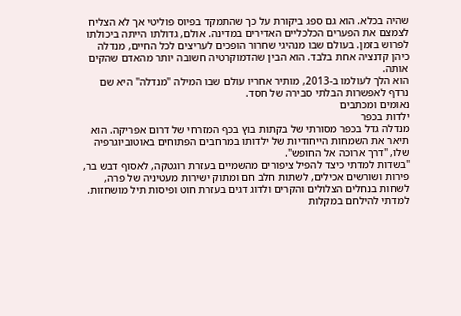שהיה בכלא. הוא גם ספג ביקורת על כך שהתמקד בפיוס פוליטי אך לא הצליח לצמצם את הפערים הכלכליים האדירים במדינה. אולם, גדולתו הייתה ביכולתו לפרוש בזמן. בעולם שבו מנהיגי שחרור הופכים לעריצים לכל החיים, מנדלה כיהן קדנציה אחת בלבד. הוא הבין שהדמוקרטיה חשובה יותר מהאדם שהקים אותה.
הוא הלך לעולמו ב-2013, מותיר אחריו עולם שבו המילה "מנדלה" היא שם נרדף לאפשרות הבלתי סבירה של חסד.
נאומים ומכתבים
ילדות בכפר
מנדלה גדל בכפר מסורתי של בקתות בוץ בכף המזרחי של דרום אפריקה. הוא תיאר את השמחות הייחודיות של ילדותו במרחבים הפתוחים באוטוביוגרפיה שלו, "דרך ארוכה אל החופש".
"בשדות למדתי כיצד להפיל ציפורים מהשמיים בעזרת רוגטקה, לאסוף דבש בר, פירות ושורשים אכילים, לשתות חלב חם ומתוק ישירות מעטיניה של פרה, לשחות בנחלים הצלולים והקרים ולדוג דגים בעזרת חוט ופיסות תיל מושחזות.
למדתי להילחם במקלות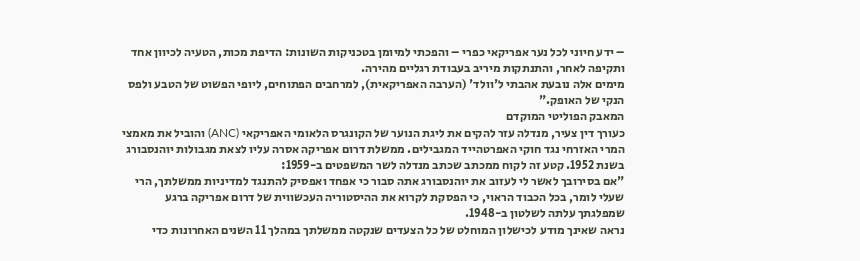– ידע חיוני לכל נער אפריקאי כפרי – והפכתי למיומן בטכניקות השונות: הדיפת מכות, הטעיה לכיוון אחד ותקיפה לאחר, והתנתקות מיריב בעבודת רגליים מהירה.
מימים אלה נובעת אהבתי ל'וולד' (הערבה האפריקאית), למרחבים הפתוחים, ליופי הפשוט של הטבע ולפס הנקי של האופק."
המאבק הפוליטי המוקדם
כעורך דין צעיר, מנדלה עזר להקים את ליגת הנוער של הקונגרס הלאומי האפריקאי (ANC) והוביל את מאמצי המרי האזרחי נגד חוקי האפרטהייד המגבילים. ממשלת דרום אפריקה אסרה עליו לצאת מגבולות יוהנסבורג בשנת 1952. קטע זה לקוח ממכתב שכתב מנדלה לשר המשפטים ב-1959:
"אם בסירובך לאשר לי לעזוב את יוהנסבורג אתה סבור כי אפחד ואפסיק להתנגד למדיניות ממשלתך, הרי שעלי לומר, בכל הכבוד הראוי, כי הפסקת לקרוא את ההיסטוריה העכשווית של דרום אפריקה ברגע שמפלגתך עלתה לשלטון ב-1948.
נראה שאינך מודע לכישלון המוחלט של כל הצעדים שנקטה ממשלתך במהלך 11 השנים האחרונות כדי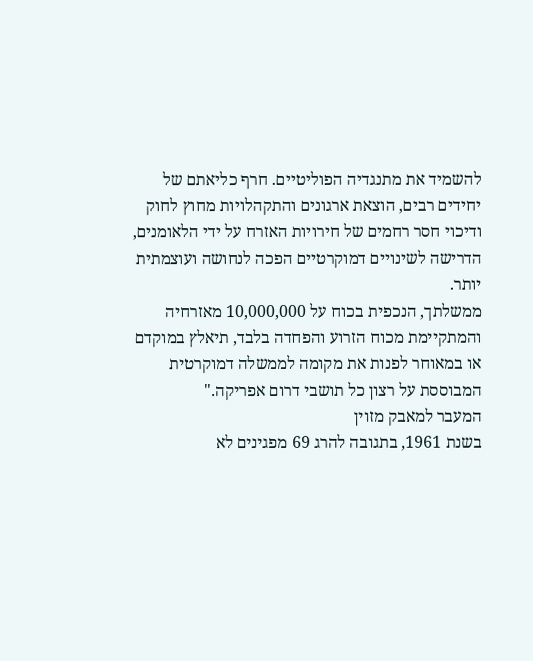להשמיד את מתנגדיה הפוליטיים. חרף כליאתם של יחידים רבים, הוצאת ארגונים והתקהלויות מחוץ לחוק ודיכוי חסר רחמים של חירויות האזרח על ידי הלאומנים, הדרישה לשינויים דמוקרטיים הפכה לנחושה ועוצמתית יותר.
ממשלתך, הנכפית בכוח על 10,000,000 מאזרחיה והמתקיימת מכוח הזרוע והפחדה בלבד, תיאלץ במוקדם או במאוחר לפנות את מקומה לממשלה דמוקרטית המבוססת על רצון כל תושבי דרום אפריקה."
המעבר למאבק מזוין
בשנת 1961, בתגובה להרג 69 מפגינים לא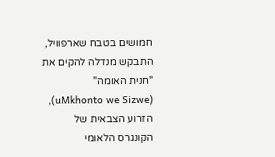חמושים בטבח שארפוויל, התבקש מנדלה להקים את "חנית האומה" (uMkhonto we Sizwe), הזרוע הצבאית של הקונגרס הלאומי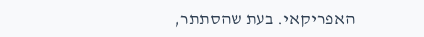האפריקאי. בעת שהסתתר,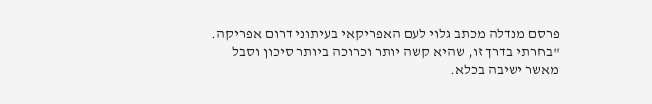פרסם מנדלה מכתב גלוי לעם האפריקאי בעיתוני דרום אפריקה.
"בחרתי בדרך זו, שהיא קשה יותר וכרוכה ביותר סיכון וסבל מאשר ישיבה בכלא.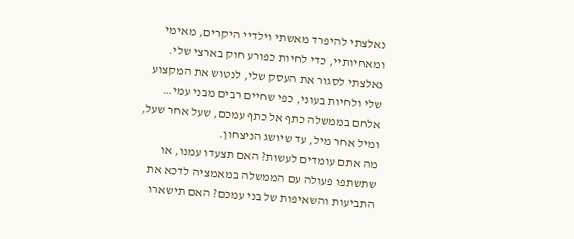נאלצתי להיפרד מאשתי וילדיי היקרים, מאימי ומאחיותיי, כדי לחיות כפורע חוק בארצי שלי. נאלצתי לסגור את העסק שלי, לנטוש את המקצוע שלי ולחיות בעוני, כפי שחיים רבים מבני עמי… אלחם בממשלה כתף אל כתף עמכם, שעל אחר שעל, ומיל אחר מיל, עד שיושג הניצחון.
מה אתם עומדים לעשות? האם תצעדו עמנו, או שתשתפו פעולה עם הממשלה במאמציה לדכא את התביעות והשאיפות של בני עמכם? האם תישארו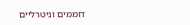דוממים וניטרליים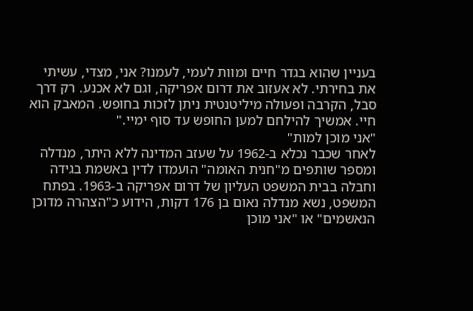בעניין שהוא בגדר חיים ומוות לעמי, לעמנו? אני, מצדי, עשיתי את בחירתי. לא אעזוב את דרום אפריקה, וגם לא אכנע. רק דרך סבל, הקרבה ופעולה מיליטנטית ניתן לזכות בחופש. המאבק הוא חיי. אמשיך להילחם למען החופש עד סוף ימיי."
"אני מוכן למות"
לאחר שכבר נכלא ב-1962 על שעזב המדינה ללא היתר, מנדלה ומספר שותפים מ"חנית האומה" הועמדו לדין באשמת בגידה וחבלה בבית המשפט העליון של דרום אפריקה ב-1963. בפתח המשפט, נשא מנדלה נאום בן 176 דקות, הידוע כ"הצהרה מדוכן הנאשמים" או "אני מוכן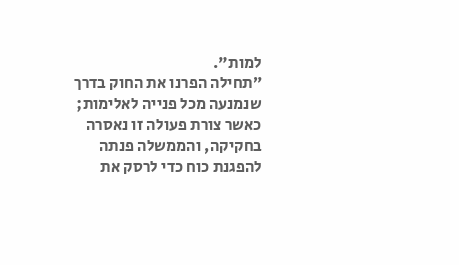למות".
״תחילה הפרנו את החוק בדרך שנמנעה מכל פנייה לאלימות; כאשר צורת פעולה זו נאסרה בחקיקה, והממשלה פנתה להפגנת כוח כדי לרסק את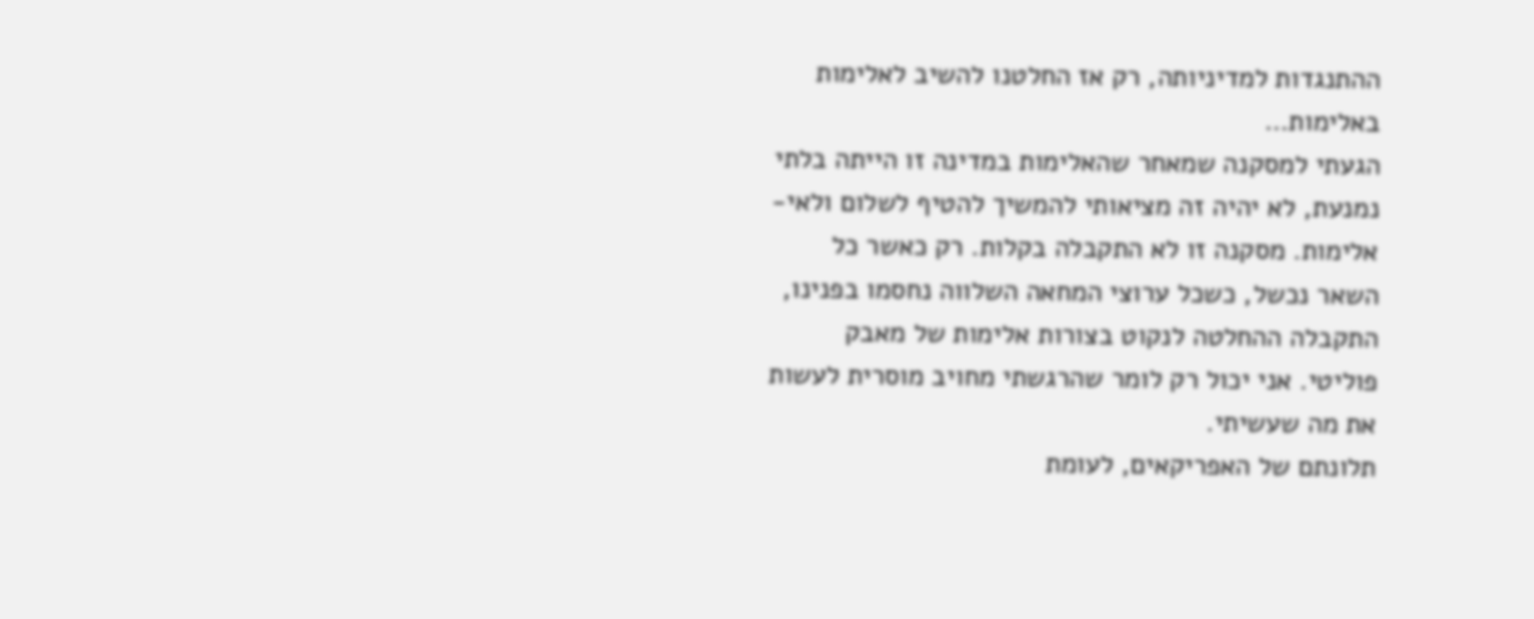ההתנגדות למדיניותה, רק אז החלטנו להשיב לאלימות באלימות…
הגעתי למסקנה שמאחר שהאלימות במדינה זו הייתה בלתי נמנעת, לא יהיה זה מציאותי להמשיך להטיף לשלום ולאי-אלימות. מסקנה זו לא התקבלה בקלות. רק כאשר כל השאר נכשל, כשכל ערוצי המחאה השלווה נחסמו בפנינו, התקבלה ההחלטה לנקוט בצורות אלימות של מאבק פוליטי. אני יכול רק לומר שהרגשתי מחויב מוסרית לעשות את מה שעשיתי.
תלונתם של האפריקאים, לעומת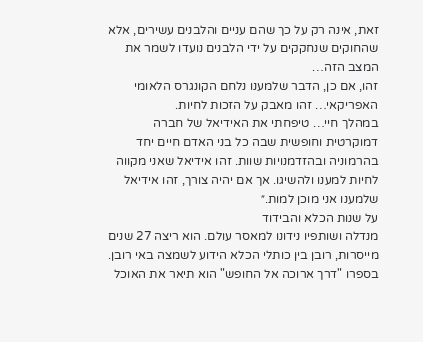זאת, אינה רק על כך שהם עניים והלבנים עשירים, אלא שהחוקים שנחקקים על ידי הלבנים נועדו לשמר את המצב הזה…
זהו, אם כן, הדבר שלמענו נלחם הקונגרס הלאומי האפריקאי… זהו מאבק על הזכות לחיות.
במהלך חיי… טיפחתי את האידיאל של חברה דמוקרטית וחופשית שבה כל בני האדם חיים יחד בהרמוניה ובהזדמנויות שוות. זהו אידיאל שאני מקווה לחיות למענו ולהשיגו. אך אם יהיה צורך, זהו אידיאל שלמענו אני מוכן למות.״
על שנות הכלא והבידוד
מנדלה ושותפיו נידונו למאסר עולם. הוא ריצה 27 שנים מייסרות, רובן בין כותלי הכלא הידוע לשמצה באי רובן. בספרו "דרך ארוכה אל החופש" הוא תיאר את האוכל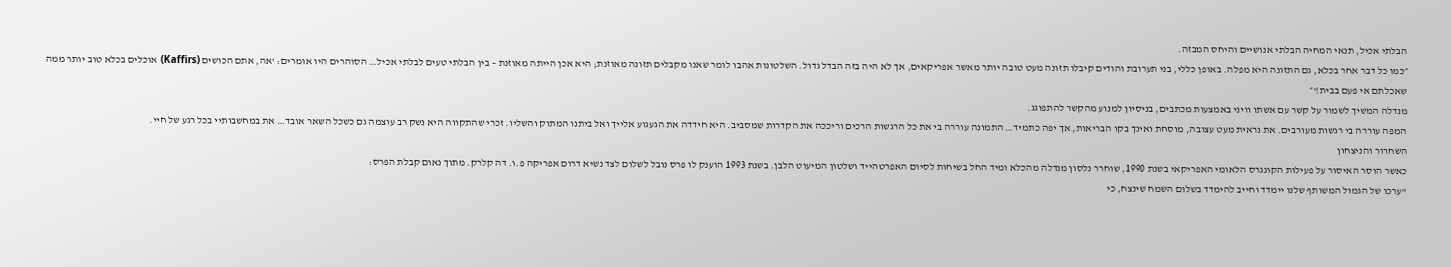הבלתי אכיל, תנאי המחיה הבלתי אנושיים והיחס המבזה.
״כמו כל דבר אחר בכלא, גם התזונה היא מפלה. באופן כללי, בני תערובת והודים קיבלו תזונה מעט טובה יותר מאשר אפריקאים, אך לא היה בזה הבדל גדול. השלטונות אהבו לומר שאנו מקבלים תזונה מאוזנת; היא אכן הייתה מאוזנת – בין הבלתי טעים לבלתי אכיל… הסוהרים היו אומרים: 'אה, אתם הכושים (Kaffirs) אוכלים בכלא טוב יותר ממה שאכלתם אי פעם בבית!'״
מנדלה המשיך לשמור על קשר עם אשתו וויני באמצעות מכתבים, בניסיון למנוע מהקשר להתפוגג.
המפה עוררה בי רגשות מעורבים. את נראית מעט עצובה, מוסחת ואינך בקו הבריאות, אך יפה כתמיד… התמונה עוררה בי את כל הרגשות הרכים וריככה את הקדרות שמסביב. היא חידדה את הגעגוע אלייך ואל ביתנו המתוק והשליו. זכרי שהתקווה היא נשק רב עוצמה גם כשכל השאר אובד… את במחשבותיי בכל רגע של חיי.
השחרור והניצחון
כאשר הוסר האיסור על פעילות הקונגרס הלאומי האפריקאי בשנת 1990, שוחרר נלסון מנדלה מהכלא ומיד החל בשיחות לסיום האפרטהייד ושלטון המיעוט הלבן. בשנת 1993 הוענק לו פרס נובל לשלום לצד נשיא דרום אפריקה פ.ו. דה קלרק. מתוך נאום קבלת הפרס:
"ערכו של הגמול המשותף שלנו יימדד וחייב להימדד בשלום השמח שינצח, כי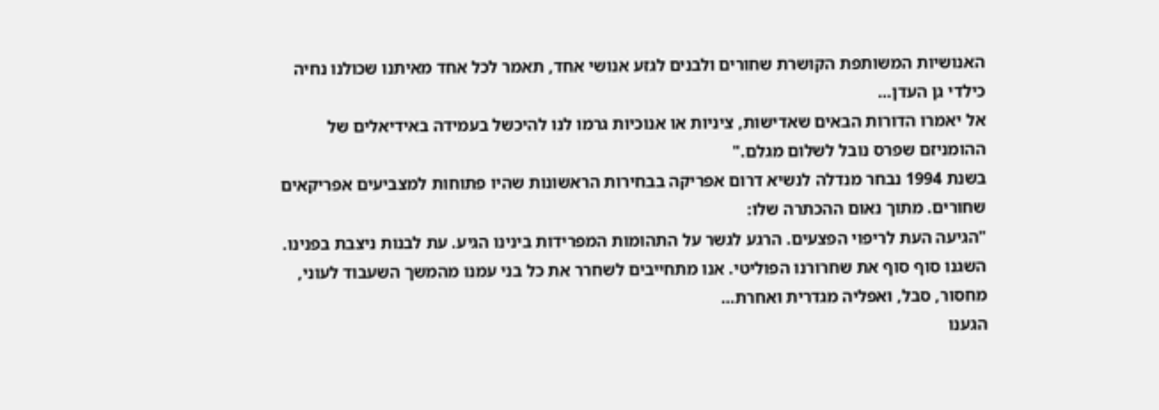האנושיות המשותפת הקושרת שחורים ולבנים לגזע אנושי אחד, תאמר לכל אחד מאיתנו שכולנו נחיה כילדי גן העדן…
אל יאמרו הדורות הבאים שאדישות, ציניות או אנוכיות גרמו לנו להיכשל בעמידה באידיאלים של ההומניזם שפרס נובל לשלום מגלם."
בשנת 1994 נבחר מנדלה לנשיא דרום אפריקה בבחירות הראשונות שהיו פתוחות למצביעים אפריקאים שחורים. מתוך נאום ההכתרה שלו:
"הגיעה העת לריפוי הפצעים. הרגע לגשר על התהומות המפרידות בינינו הגיע. עת לבנות ניצבת בפנינו.
השגנו סוף סוף את שחרורנו הפוליטי. אנו מתחייבים לשחרר את כל בני עמנו מהמשך השעבוד לעוני, מחסור, סבל, ואפליה מגדרית ואחרת…
הגענו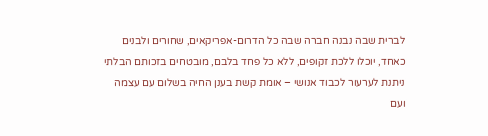לברית שבה נבנה חברה שבה כל הדרום-אפריקאים, שחורים ולבנים כאחד, יוכלו ללכת זקופים, ללא כל פחד בלבם, מובטחים בזכותם הבלתי ניתנת לערעור לכבוד אנושי – אומת קשת בענן החיה בשלום עם עצמה ועם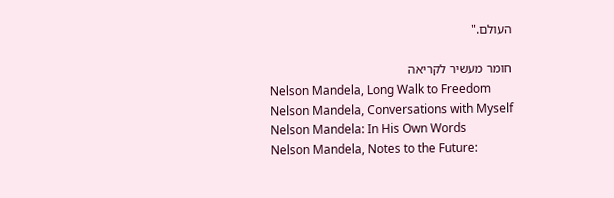העולם."

חומר מעשיר לקריאה
Nelson Mandela, Long Walk to Freedom
Nelson Mandela, Conversations with Myself
Nelson Mandela: In His Own Words
Nelson Mandela, Notes to the Future: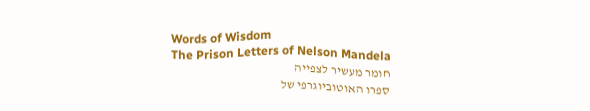Words of Wisdom
The Prison Letters of Nelson Mandela
חומר מעשיר לצפייה
ספרו האוטוביוגרפי של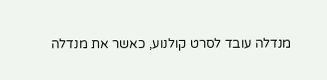מנדלה עובד לסרט קולנוע, כאשר את מנדלה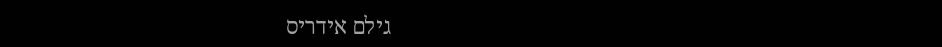גילם אידריס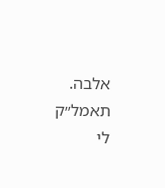אלבה.
תאמל״ק לי